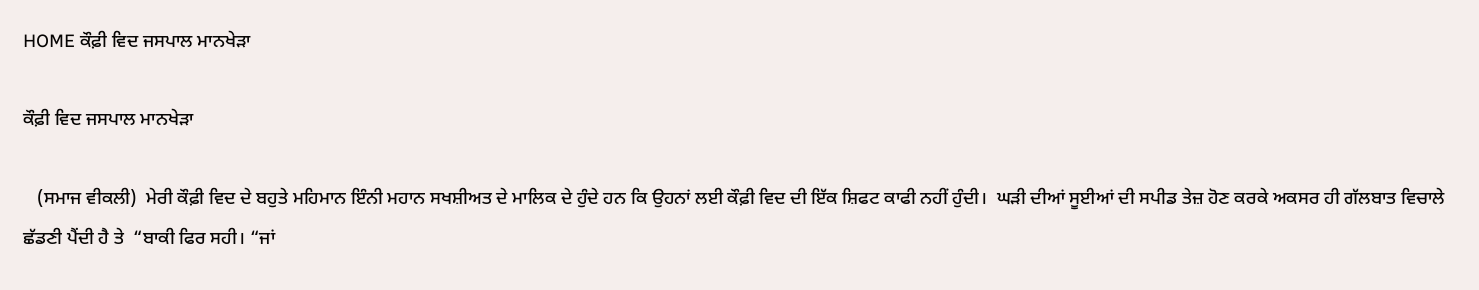HOME ਕੌਫ਼ੀ ਵਿਦ ਜਸਪਾਲ ਮਾਨਖੇੜਾ

ਕੌਫ਼ੀ ਵਿਦ ਜਸਪਾਲ ਮਾਨਖੇੜਾ

   (ਸਮਾਜ ਵੀਕਲੀ)  ਮੇਰੀ ਕੌਫ਼ੀ ਵਿਦ ਦੇ ਬਹੁਤੇ ਮਹਿਮਾਨ ਇੰਨੀ ਮਹਾਨ ਸਖਸ਼ੀਅਤ ਦੇ ਮਾਲਿਕ ਦੇ ਹੁੰਦੇ ਹਨ ਕਿ ਉਹਨਾਂ ਲਈ ਕੌਫ਼ੀ ਵਿਦ ਦੀ ਇੱਕ ਸ਼ਿਫਟ ਕਾਫੀ ਨਹੀਂ ਹੁੰਦੀ।  ਘੜੀ ਦੀਆਂ ਸੂਈਆਂ ਦੀ ਸਪੀਡ ਤੇਜ਼ ਹੋਣ ਕਰਕੇ ਅਕਸਰ ਹੀ ਗੱਲਬਾਤ ਵਿਚਾਲੇ ਛੱਡਣੀ ਪੈਂਦੀ ਹੈ ਤੇ  “ਬਾਕੀ ਫਿਰ ਸਹੀ। “ਜਾਂ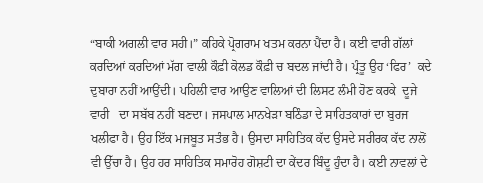“ਬਾਕੀ ਅਗਲੀ ਵਾਰ ਸਹੀ।” ਕਹਿਕੇ ਪ੍ਰੋਗਰਾਮ ਖਤਮ ਕਰਨਾ ਪੈਂਦਾ ਹੈ। ਕਈ ਵਾਰੀ ਗੱਲਾਂ ਕਰਦਿਆਂ ਕਰਦਿਆਂ ਮੱਗ ਵਾਲੀ ਕੌਫ਼ੀ ਕੋਲਡ ਕੌਫ਼ੀ ਚ ਬਦਲ ਜਾਂਦੀ ਹੈ। ਪ੍ਰੰਤੂ ਉਹ ‘ਫਿਰ’  ਕਦੇ ਦੁਬਾਰਾ ਨਹੀਂ ਆਉਂਦੀ। ਪਹਿਲੀ ਵਾਰ ਆਉਣ ਵਾਲਿਆਂ ਦੀ ਲਿਸਟ ਲੰਮੀ ਹੋਣ ਕਰਕੇ  ਦੂਜੇ ਵਾਰੀ   ਦਾ ਸਬੱਬ ਨਹੀਂ ਬਣਦਾ। ਜਸਪਾਲ ਮਾਨਖੇੜਾ ਬਠਿੰਡਾ ਦੇ ਸਾਹਿਤਕਾਰਾਂ ਦਾ ਬੁਰਜ ਖਲੀਫਾ ਹੈ। ਉਹ ਇੱਕ ਮਜਬੂਤ ਸਤੰਭ ਹੈ। ਉਸਦਾ ਸਾਹਿਤਿਕ ਕੱਦ ਉਸਦੇ ਸਰੀਰਕ ਕੱਦ ਨਾਲੋਂ ਵੀ ਉੱਚਾ ਹੈ। ਉਹ ਹਰ ਸਾਹਿਤਿਕ ਸਮਾਰੋਹ ਗੋਸ਼ਟੀ ਦਾ ਕੇਂਦਰ ਬਿੰਦੂ ਹੁੰਦਾ ਹੈ। ਕਈ ਨਾਵਲਾਂ ਦੇ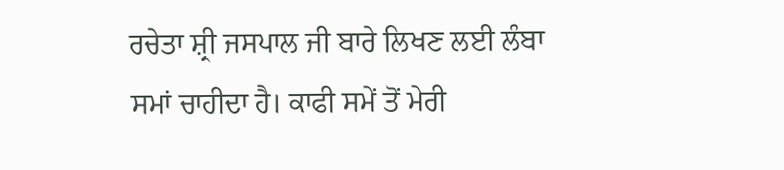ਰਚੇਤਾ ਸ਼੍ਰੀ ਜਸਪਾਲ ਜੀ ਬਾਰੇ ਲਿਖਣ ਲਈ ਲੰਬਾ ਸਮਾਂ ਚਾਹੀਦਾ ਹੈ। ਕਾਫੀ ਸਮੇਂ ਤੋਂ ਮੇਰੀ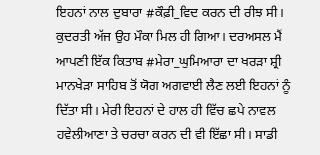ਇਹਨਾਂ ਨਾਲ ਦੁਬਾਰਾ #ਕੌਫ਼ੀ_ਵਿਦ ਕਰਨ ਦੀ ਰੀਝ ਸੀ। ਕੁਦਰਤੀ ਅੱਜ ਉਹ ਮੌਕਾ ਮਿਲ ਹੀ ਗਿਆ। ਦਰਅਸਲ ਮੈਂ ਆਪਣੀ ਇੱਕ ਕਿਤਾਬ #ਮੇਰਾ_ਘੁਮਿਆਰਾ ਦਾ ਖਰੜਾ ਸ਼੍ਰੀ ਮਾਨਖੇੜਾ ਸਾਹਿਬ ਤੋਂ ਯੋਗ ਅਗਵਾਈ ਲੈਣ ਲਈ ਇਹਨਾਂ ਨੂੰ ਦਿੱਤਾ ਸੀ। ਮੇਰੀ ਇਹਨਾਂ ਦੇ ਹਾਲ ਹੀ ਵਿੱਚ ਛਪੇ ਨਾਵਲ ਹਵੇਲੀਆਣਾ ਤੇ ਚਰਚਾ ਕਰਨ ਦੀ ਵੀ ਇੱਛਾ ਸੀ। ਸਾਡੀ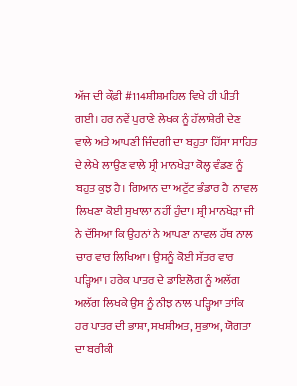ਅੱਜ ਦੀ ਕੌਫ਼ੀ #114ਸ਼ੀਸ਼ਮਹਿਲ ਵਿਖੇ ਹੀ ਪੀਤੀ ਗਈ। ਹਰ ਨਵੇਂ ਪੁਰਾਣੇ ਲੇਖਕ ਨੂੰ ਹੱਲਾਸ਼ੇਰੀ ਦੇਣ ਵਾਲੇ ਅਤੇ ਆਪਣੀ ਜਿੰਦਗੀ ਦਾ ਬਹੁਤਾ ਹਿੱਸਾ ਸਾਹਿਤ ਦੇ ਲੇਖੇ ਲਾਉਣ ਵਾਲੇ ਸ੍ਰੀ ਮਾਨਖੇੜਾ ਕੋਲ੍ਹ ਵੰਡਣ ਨੂੰ ਬਹੁਤ ਕੁਝ ਹੈ। ਗਿਆਨ ਦਾ ਅਟੁੱਟ ਭੰਡਾਰ ਹੈ  ਨਾਵਲ ਲਿਖਣਾ ਕੋਈ ਸੁਖਾਲਾ ਨਹੀਂ ਹੁੰਦਾ। ਸ਼੍ਰੀ ਮਾਨਖੇੜਾ ਜੀ ਨੇ ਦੱਸਿਆ ਕਿ ਉਹਨਾਂ ਨੇ ਆਪਣਾ ਨਾਵਲ ਹੱਥ ਨਾਲ ਚਾਰ ਵਾਰ ਲਿਖਿਆ। ਉਸਨੂੰ ਕੋਈ ਸੱਤਰ ਵਾਰ ਪੜ੍ਹਿਆ। ਹਰੇਕ ਪਾਤਰ ਦੇ ਡਾਇਲੋਗ ਨੂੰ ਅਲੱਗ ਅਲੱਗ ਲਿਖਕੇ ਉਸ ਨੂੰ ਨੀਝ ਨਾਲ ਪੜ੍ਹਿਆ ਤਾਂਕਿ ਹਰ ਪਾਤਰ ਦੀ ਭਾਸ਼ਾ, ਸਖਸ਼ੀਅਤ, ਸੁਭਾਅ, ਯੋਗਤਾ ਦਾ ਬਰੀਕੀ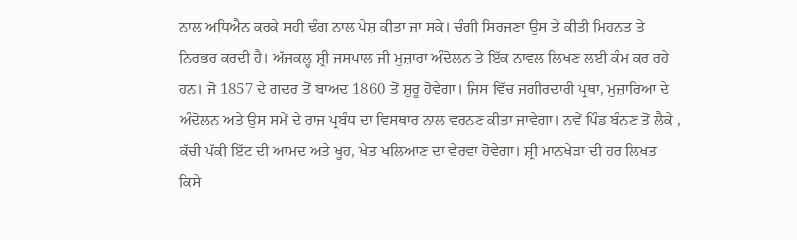ਨਾਲ ਅਧਿਐਨ ਕਰਕੇ ਸਹੀ ਢੰਗ ਨਾਲ ਪੇਸ਼ ਕੀਤਾ ਜਾ ਸਕੇ। ਚੰਗੀ ਸਿਰਜਣਾ ਉਸ ਤੇ ਕੀਤੀ ਮਿਹਨਤ ਤੇ ਨਿਰਭਰ ਕਰਦੀ ਹੈ। ਅੱਜਕਲ੍ਹ ਸ਼੍ਰੀ ਜਸਪਾਲ ਜੀ ਮੁਜ਼ਾਰਾ ਅੰਦੋਲਨ ਤੇ ਇੱਕ ਨਾਵਲ ਲਿਖਣ ਲਈ ਕੰਮ ਕਰ ਰਹੇ ਹਨ। ਜੋ 1857 ਦੇ ਗਦਰ ਤੋਂ ਬਾਅਦ 1860 ਤੋਂ ਸ਼ੁਰੂ ਹੋਵੇਗਾ। ਜਿਸ ਵਿੱਚ ਜਗੀਰਦਾਰੀ ਪ੍ਰਥਾ, ਮੁਜ਼ਾਰਿਆ ਦੇ ਅੰਦੋਲਨ ਅਤੇ ਉਸ ਸਮੇਂ ਦੇ ਰਾਜ ਪ੍ਰਬੰਧ ਦਾ ਵਿਸਥਾਰ ਨਾਲ ਵਰਨਣ ਕੀਤਾ ਜਾਵੇਗਾ। ਨਵੇਂ ਪਿੰਡ ਬੰਨਣ ਤੋਂ ਲੈਕੇ , ਕੱਚੀ ਪੱਕੀ ਇੱਟ ਦੀ ਆਮਦ ਅਤੇ ਖੂਹ, ਖੇਤ ਖਲਿਆਣ ਦਾ ਵੇਰਵਾ ਹੋਵੇਗਾ। ਸ਼੍ਰੀ ਮਾਨਖੇੜਾ ਦੀ ਹਰ ਲਿਖਤ ਕਿਸੇ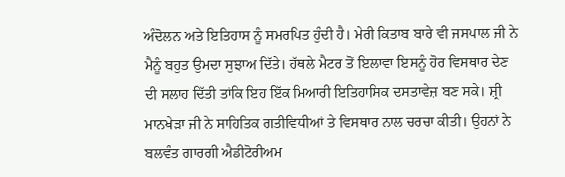ਅੰਦੋਲਨ ਅਤੇ ਇਤਿਹਾਸ ਨੂੰ ਸਮਰਪਿਤ ਹੁੰਦੀ ਹੈ। ਮੇਰੀ ਕਿਤਾਬ ਬਾਰੇ ਵੀ ਜਸਪਾਲ ਜੀ ਨੇ ਮੈਨੂੰ ਬਹੁਤ ਉਮਦਾ ਸੁਝਾਅ ਦਿੱਤੇ। ਹੱਥਲੇ ਮੈਟਰ ਤੋਂ ਇਲਾਵਾ ਇਸਨੂੰ ਹੋਰ ਵਿਸਥਾਰ ਦੇਣ ਦੀ ਸਲਾਹ ਦਿੱਤੀ ਤਾਂਕਿ ਇਹ ਇੱਕ ਮਿਆਰੀ ਇਤਿਹਾਸਿਕ ਦਸਤਾਵੇਜ਼ ਬਣ ਸਕੇ। ਸ਼੍ਰੀ ਮਾਨਖੇੜਾ ਜੀ ਨੇ ਸਾਹਿਤਿਕ ਗਤੀਵਿਧੀਆਂ ਤੇ ਵਿਸਥਾਰ ਨਾਲ ਚਰਚਾ ਕੀਤੀ। ਉਹਨਾਂ ਨੇ ਬਲਵੰਤ ਗਾਰਗੀ ਐਡੀਟੋਰੀਅਮ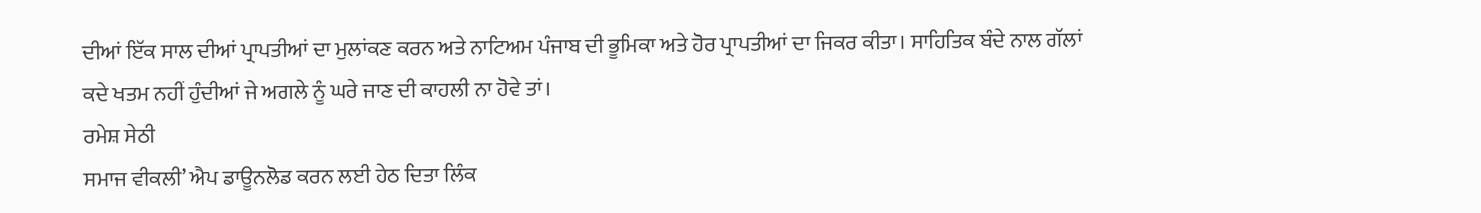ਦੀਆਂ ਇੱਕ ਸਾਲ ਦੀਆਂ ਪ੍ਰਾਪਤੀਆਂ ਦਾ ਮੁਲਾਂਕਣ ਕਰਨ ਅਤੇ ਨਾਟਿਅਮ ਪੰਜਾਬ ਦੀ ਭੂਮਿਕਾ ਅਤੇ ਹੋਰ ਪ੍ਰਾਪਤੀਆਂ ਦਾ ਜਿਕਰ ਕੀਤਾ। ਸਾਹਿਤਿਕ ਬੰਦੇ ਨਾਲ ਗੱਲਾਂ ਕਦੇ ਖਤਮ ਨਹੀਂ ਹੁੰਦੀਆਂ ਜੇ ਅਗਲੇ ਨੂੰ ਘਰੇ ਜਾਣ ਦੀ ਕਾਹਲੀ ਨਾ ਹੋਵੇ ਤਾਂ।
ਰਮੇਸ਼ ਸੇਠੀ
ਸਮਾਜ ਵੀਕਲੀ’ ਐਪ ਡਾਊਨਲੋਡ ਕਰਨ ਲਈ ਹੇਠ ਦਿਤਾ ਲਿੰਕ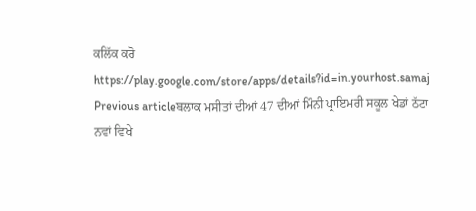ਕਲਿੱਕ ਕਰੋ
https://play.google.com/store/apps/details?id=in.yourhost.samaj
Previous articleਬਲਾਕ ਮਸੀਤਾਂ ਦੀਆਂ 47 ਦੀਆਂ ਮਿੰਨੀ ਪ੍ਰਾਇਮਰੀ ਸਕੂਲ ਖੇਡਾਂ ਠੱਟਾ ਨਵਾਂ ਵਿਖੇ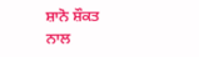ਸ਼ਾਨੋ ਸ਼ੌਕਤ ਨਾਲ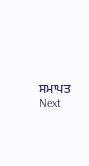ਸਮਾਪਤ
Next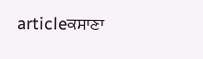articleਕਸਾਣਾ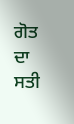ਗੋਤ ਦਾ ਸਤੀ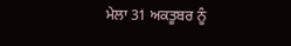ਮੇਲਾ 31 ਅਕਤੂਬਰ ਨੂੰ